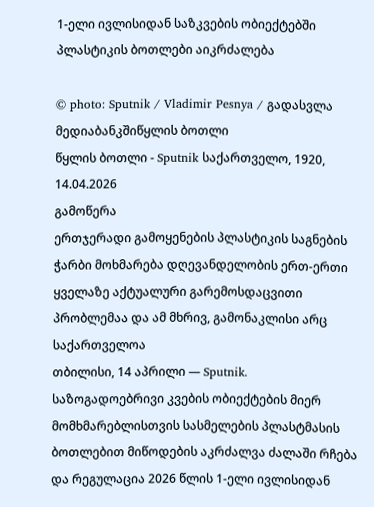1-ელი ივლისიდან საზკვების ობიექტებში პლასტიკის ბოთლები აიკრძალება

© photo: Sputnik / Vladimir Pesnya / გადასვლა მედიაბანკშიწყლის ბოთლი
წყლის ბოთლი - Sputnik საქართველო, 1920, 14.04.2026
გამოწერა
ერთჯერადი გამოყენების პლასტიკის საგნების ჭარბი მოხმარება დღევანდელობის ერთ-ერთი ყველაზე აქტუალური გარემოსდაცვითი პრობლემაა და ამ მხრივ, გამონაკლისი არც საქართველოა
თბილისი, 14 აპრილი — Sputnik. საზოგადოებრივი კვების ობიექტების მიერ მომხმარებლისთვის სასმელების პლასტმასის ბოთლებით მიწოდების აკრძალვა ძალაში რჩება და რეგულაცია 2026 წლის 1-ელი ივლისიდან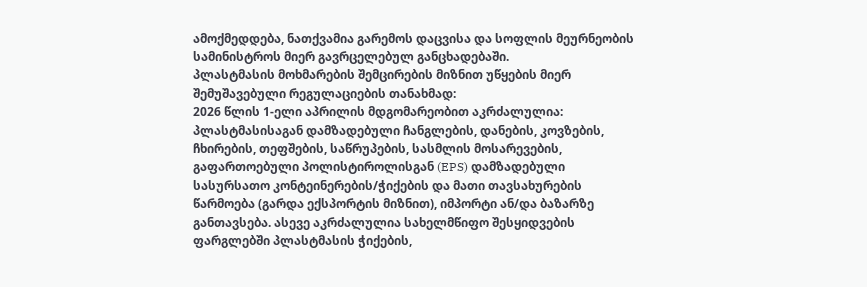ამოქმედდება, ნათქვამია გარემოს დაცვისა და სოფლის მეურნეობის სამინისტროს მიერ გავრცელებულ განცხადებაში.
პლასტმასის მოხმარების შემცირების მიზნით უწყების მიერ შემუშავებული რეგულაციების თანახმად:
2026 წლის 1-ელი აპრილის მდგომარეობით აკრძალულია: პლასტმასისაგან დამზადებული ჩანგლების, დანების, კოვზების, ჩხირების, თეფშების, საწრუპების, სასმლის მოსარევების, გაფართოებული პოლისტიროლისგან (EPS) დამზადებული სასურსათო კონტეინერების/ჭიქების და მათი თავსახურების წარმოება (გარდა ექსპორტის მიზნით), იმპორტი ან/და ბაზარზე განთავსება. ასევე აკრძალულია სახელმწიფო შესყიდვების ფარგლებში პლასტმასის ჭიქების,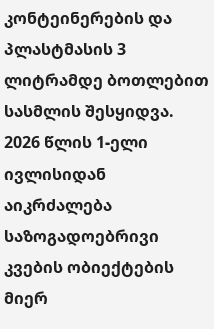კონტეინერების და პლასტმასის 3 ლიტრამდე ბოთლებით სასმლის შესყიდვა.
2026 წლის 1-ელი ივლისიდან აიკრძალება საზოგადოებრივი კვების ობიექტების მიერ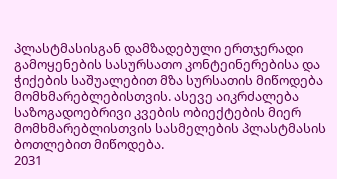პლასტმასისგან დამზადებული ერთჯერადი გამოყენების სასურსათო კონტეინერებისა და ჭიქების საშუალებით მზა სურსათის მიწოდება მომხმარებლებისთვის. ასევე აიკრძალება საზოგადოებრივი კვების ობიექტების მიერ მომხმარებლისთვის სასმელების პლასტმასის ბოთლებით მიწოდება.
2031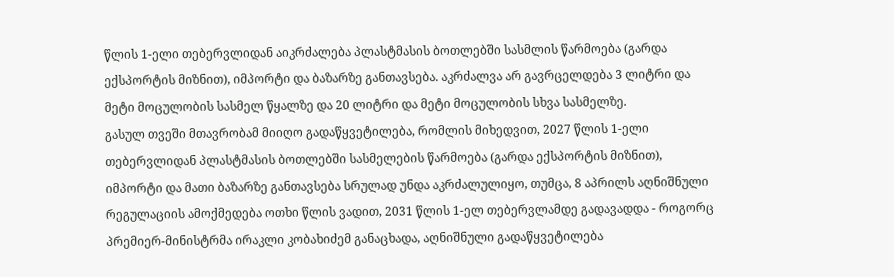წლის 1-ელი თებერვლიდან აიკრძალება პლასტმასის ბოთლებში სასმლის წარმოება (გარდა ექსპორტის მიზნით), იმპორტი და ბაზარზე განთავსება. აკრძალვა არ გავრცელდება 3 ლიტრი და მეტი მოცულობის სასმელ წყალზე და 20 ლიტრი და მეტი მოცულობის სხვა სასმელზე.
გასულ თვეში მთავრობამ მიიღო გადაწყვეტილება, რომლის მიხედვით, 2027 წლის 1-ელი თებერვლიდან პლასტმასის ბოთლებში სასმელების წარმოება (გარდა ექსპორტის მიზნით), იმპორტი და მათი ბაზარზე განთავსება სრულად უნდა აკრძალულიყო, თუმცა, 8 აპრილს აღნიშნული რეგულაციის ამოქმედება ოთხი წლის ვადით, 2031 წლის 1-ელ თებერვლამდე გადავადდა - როგორც პრემიერ-მინისტრმა ირაკლი კობახიძემ განაცხადა, აღნიშნული გადაწყვეტილება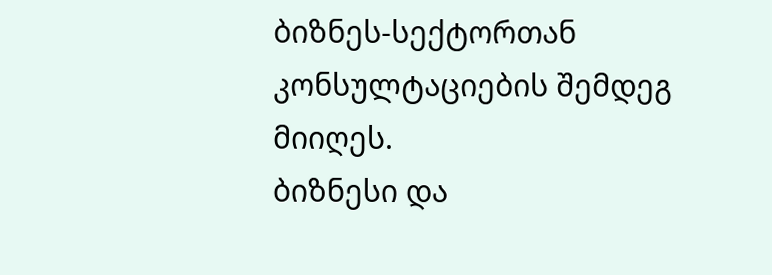ბიზნეს-სექტორთან კონსულტაციების შემდეგ მიიღეს.
ბიზნესი და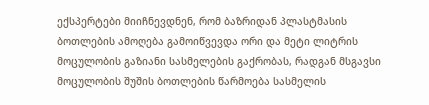ექსპერტები მიიჩნევდნენ, რომ ბაზრიდან პლასტმასის ბოთლების ამოღება გამოიწვევდა ორი და მეტი ლიტრის მოცულობის გაზიანი სასმელების გაქრობას, რადგან მსგავსი მოცულობის შუშის ბოთლების წარმოება სასმელის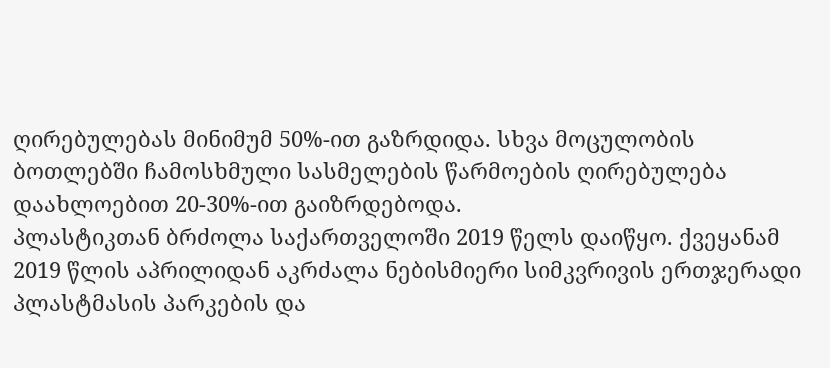ღირებულებას მინიმუმ 50%-ით გაზრდიდა. სხვა მოცულობის ბოთლებში ჩამოსხმული სასმელების წარმოების ღირებულება დაახლოებით 20-30%-ით გაიზრდებოდა.
პლასტიკთან ბრძოლა საქართველოში 2019 წელს დაიწყო. ქვეყანამ 2019 წლის აპრილიდან აკრძალა ნებისმიერი სიმკვრივის ერთჯერადი პლასტმასის პარკების და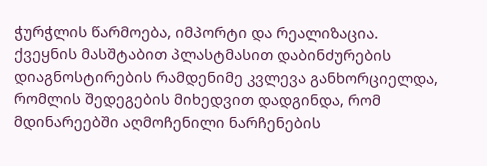ჭურჭლის წარმოება, იმპორტი და რეალიზაცია.
ქვეყნის მასშტაბით პლასტმასით დაბინძურების დიაგნოსტირების რამდენიმე კვლევა განხორციელდა, რომლის შედეგების მიხედვით დადგინდა, რომ მდინარეებში აღმოჩენილი ნარჩენების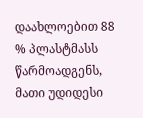დაახლოებით 88 % პლასტმასს წარმოადგენს, მათი უდიდესი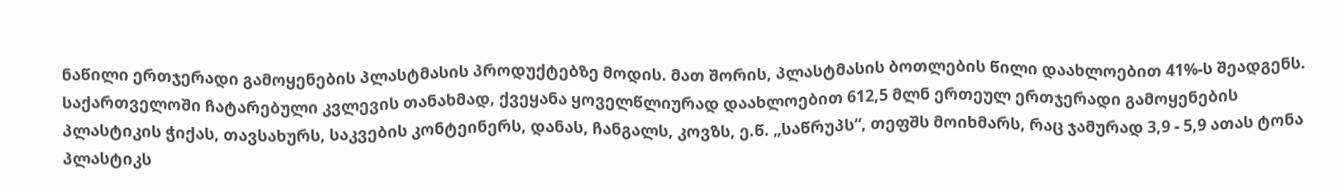ნაწილი ერთჯერადი გამოყენების პლასტმასის პროდუქტებზე მოდის. მათ შორის, პლასტმასის ბოთლების წილი დაახლოებით 41%-ს შეადგენს.
საქართველოში ჩატარებული კვლევის თანახმად, ქვეყანა ყოველწლიურად დაახლოებით 612,5 მლნ ერთეულ ერთჯერადი გამოყენების პლასტიკის ჭიქას, თავსახურს, საკვების კონტეინერს, დანას, ჩანგალს, კოვზს, ე.წ. „საწრუპს“, თეფშს მოიხმარს, რაც ჯამურად 3,9 - 5,9 ათას ტონა პლასტიკს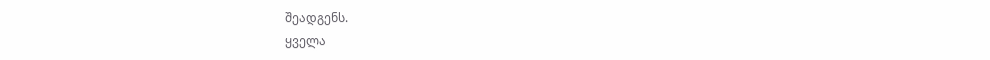შეადგენს.
ყველა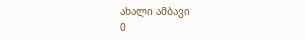ახალი ამბავი
0